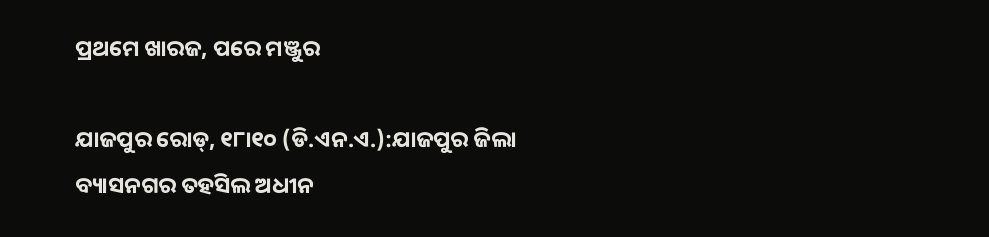ପ୍ରଥମେ ଖାରଜ, ପରେ ମଞ୍ଜୁର

ଯାଜପୁର ରୋଡ୍‌, ୧୮ା୧୦ (ଡି.ଏନ.ଏ.):ଯାଜପୁର ଜିଲା ବ୍ୟାସନଗର ତହସିଲ ଅଧୀନ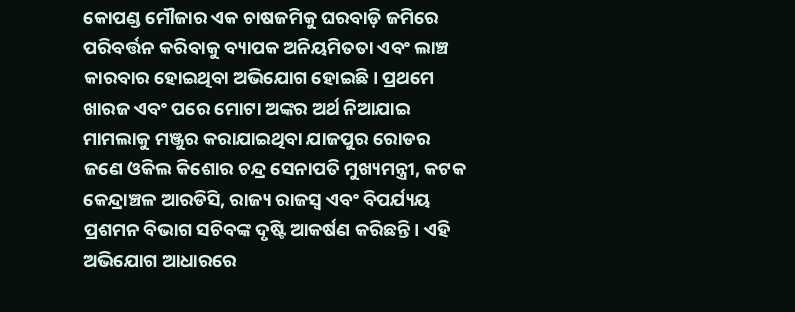କୋପଣ୍ଡ ମୌଜାର ଏକ ଚାଷଜମିକୁ ଘରବାଡ଼ି ଜମିରେ ପରିବର୍ତ୍ତନ କରିବାକୁ ବ୍ୟାପକ ଅନିୟମିତତା ଏବଂ ଲାଞ୍ଚ କାରବାର ହୋଇଥିବା ଅଭିଯୋଗ ହୋଇଛି। ପ୍ରଥମେ ଖାରଜ ଏବଂ ପରେ ମୋଟା ଅଙ୍କର ଅର୍ଥ ନିଆଯାଇ ମାମଲାକୁ ମଞ୍ଜୁର କରାଯାଇଥିବା ଯାଜପୁର ରୋଡର ଜଣେ ଓକିଲ କିଶୋର ଚନ୍ଦ୍ର ସେନାପତି ମୁଖ୍ୟମନ୍ତ୍ରୀ, କଟକ କେନ୍ଦ୍ରାଞ୍ଚଳ ଆରଡିସି, ରାଜ୍ୟ ରାଜସ୍ବ ଏବଂ ବିପର୍ଯ୍ୟୟ ପ୍ରଶମନ ବିଭାଗ ସଚିବଙ୍କ ଦୃଷ୍ଟି ଆକର୍ଷଣ କରିଛନ୍ତି। ଏହି ଅଭିଯୋଗ ଆଧାରରେ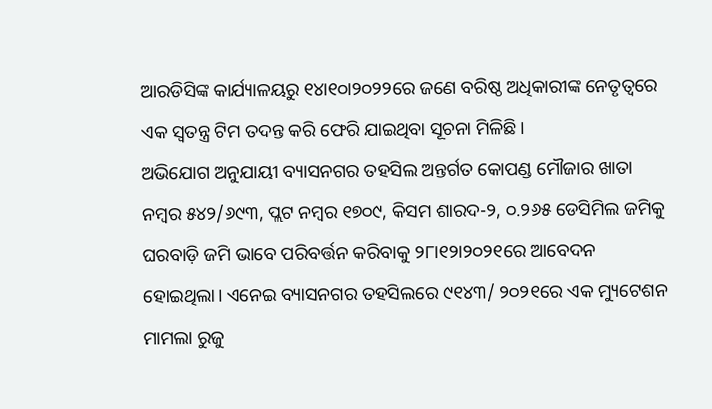ଆରଡିସିଙ୍କ କାର୍ଯ୍ୟାଳୟରୁ ୧୪ା୧୦ା୨୦୨୨ରେ ଜଣେ ବରିଷ୍ଠ ଅଧିକାରୀଙ୍କ ନେତୃତ୍ୱରେ ଏକ ସ୍ବତନ୍ତ୍ର ଟିମ ତଦନ୍ତ କରି ଫେରି ଯାଇଥିବା ସୂଚନା ମିଳିଛି।
ଅଭିଯୋଗ ଅନୁଯାୟୀ ବ୍ୟାସନଗର ତହସିଲ ଅନ୍ତର୍ଗତ କୋପଣ୍ଡ ମୌଜାର ଖାତା ନମ୍ବର ୫୪୨/୬୯୩, ପ୍ଲଟ ନମ୍ବର ୧୭୦୯, କିସମ ଶାରଦ-୨, ୦.୨୬୫ ଡେସିମିଲ ଜମିକୁ ଘରବାଡ଼ି ଜମି ଭାବେ ପରିବର୍ତ୍ତନ କରିବାକୁ ୨୮ା୧୨ା୨୦୨୧ରେ ଆବେଦନ ହୋଇଥିଲା। ଏନେଇ ବ୍ୟାସନଗର ତହସିଲରେ ୯୧୪୩/ ୨୦୨୧ରେ ଏକ ମ୍ୟୁଟେଶନ ମାମଲା ରୁଜୁ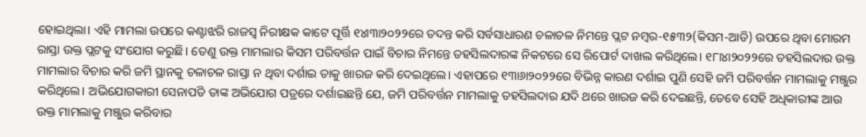ହୋଇଥିଲା। ଏହି ମାମଲା ଉପରେ କଣ୍ଟାଝରି ରାଜସ୍ବ ନିରୀକ୍ଷକ କାଟେ ପୂର୍ତ୍ତି ୧୪ା୩ା୨୦୨୨ରେ ତଦନ୍ତ କରି ସର୍ବସାଧାରଣ ଚଳାଚଳ ନିମନ୍ତେ ପ୍ଲଟ ନମ୍ବର-୧୫୩୨(କିସମ-ଆଡି) ଉପରେ ଥିବା ମୋରମ ରାସ୍ତା ଉକ୍ତ ପ୍ଲଟକୁ ସଂଯୋଗ କରୁଛି। ତେଣୁ ଉକ୍ତ ମାମଲାର କିସମ ପରିବର୍ତ୍ତନ ପାଇଁ ବିଚାର ନିମନ୍ତେ ତହସିଲଦାରଙ୍କ ନିକଟରେ ସେ ରିପୋର୍ଟ ଦାଖଲ କରିଥିଲେ। ୧୮ା୪ା୨୦୨୨ରେ ତହସିଲଦାର ଉକ୍ତ ମାମଲାର ବିଚାର କରି ଜମି ସ୍ଥାନକୁ ଚଳାଚଳ ରାସ୍ତା ନ ଥିବା ଦର୍ଶାଇ ତାକୁ ଖାରଜ କରି ଦେଇଥିଲେ। ଏହାପରେ ୧୩ା୬ା୨୦୨୨ରେ ବିଭିନ୍ନ କାରଣ ଦର୍ଶାଇ ପୁଣି ସେହି ଜମି ପରିବର୍ତ୍ତନ ମାମଲାକୁ ମଞ୍ଜୁର କରିଥିଲେ। ଅଭିଯୋଗକାରୀ ସେନାପତି ତାଙ୍କ ଅଭିଯୋଗ ପତ୍ରରେ ଦର୍ଶାଇଛନ୍ତି ଯେ, ଜମି ପରିବର୍ତ୍ତନ ମାମଲାକୁ ତହସିଲଦାର ଯଦି ଥରେ ଖାରଜ କରି ଦେଇଛନ୍ତି, ତେବେ ସେହି ଅଧିକାରୀଙ୍କ ଆଉ ଉକ୍ତ ମାମଲାକୁ ମଞ୍ଜୁର କରିବାର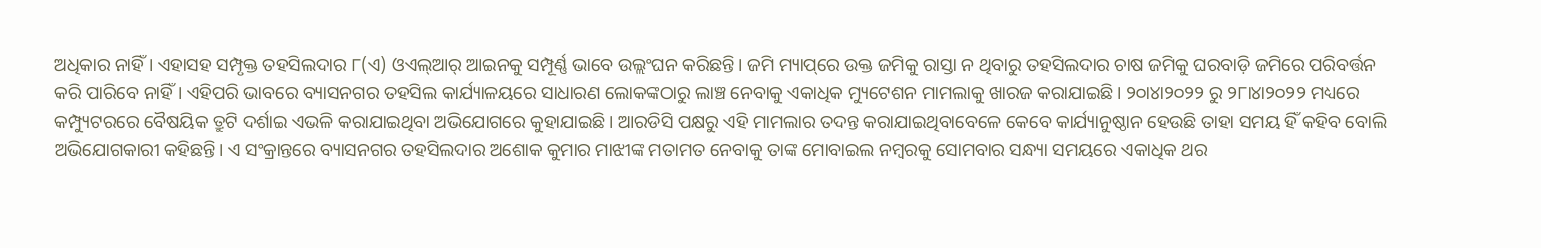ଅଧିକାର ନାହିଁ। ଏହାସହ ସମ୍ପୃକ୍ତ ତହସିଲଦାର ୮(ଏ) ଓଏଲ୍‌ଆର୍‌ ଆଇନକୁ ସମ୍ପୂର୍ଣ୍ଣ ଭାବେ ଉଲ୍ଲଂଘନ କରିଛନ୍ତି। ଜମି ମ୍ୟାପ୍‌ରେ ଉକ୍ତ ଜମିକୁ ରାସ୍ତା ନ ଥିବାରୁ ତହସିଲଦାର ଚାଷ ଜମିକୁ ଘରବାଡ଼ି ଜମିରେ ପରିବର୍ତ୍ତନ କରି ପାରିବେ ନାହିଁ। ଏହିପରି ଭାବରେ ବ୍ୟାସନଗର ତହସିଲ କାର୍ଯ୍ୟାଳୟରେ ସାଧାରଣ ଲୋକଙ୍କଠାରୁ ଲାଞ୍ଚ ନେବାକୁ ଏକାଧିକ ମ୍ୟୁଟେଶନ ମାମଲାକୁ ଖାରଜ କରାଯାଇଛି। ୨୦ା୪ା୨୦୨୨ ରୁ ୨୮ା୪ା୨୦୨୨ ମଧ୍ୟରେ କମ୍ପ୍ୟୁଟରରେ ବୈଷୟିକ ତ୍ରୁଟି ଦର୍ଶାଇ ଏଭଳି କରାଯାଇଥିବା ଅଭିଯୋଗରେ କୁହାଯାଇଛି। ଆରଡିସି ପକ୍ଷରୁ ଏହି ମାମଲାର ତଦନ୍ତ କରାଯାଇଥିବାବେଳେ କେବେ କାର୍ଯ୍ୟାନୁଷ୍ଠାନ ହେଉଛି ତାହା ସମୟ ହିଁ କହିବ ବୋଲି ଅଭିଯୋଗକାରୀ କହିଛନ୍ତି। ଏ ସଂକ୍ରାନ୍ତରେ ବ୍ୟାସନଗର ତହସିଲଦାର ଅଶୋକ କୁମାର ମାଝୀଙ୍କ ମତାମତ ନେବାକୁ ତାଙ୍କ ମୋବାଇଲ ନମ୍ବରକୁ ସୋମବାର ସନ୍ଧ୍ୟା ସମୟରେ ଏକାଧିକ ଥର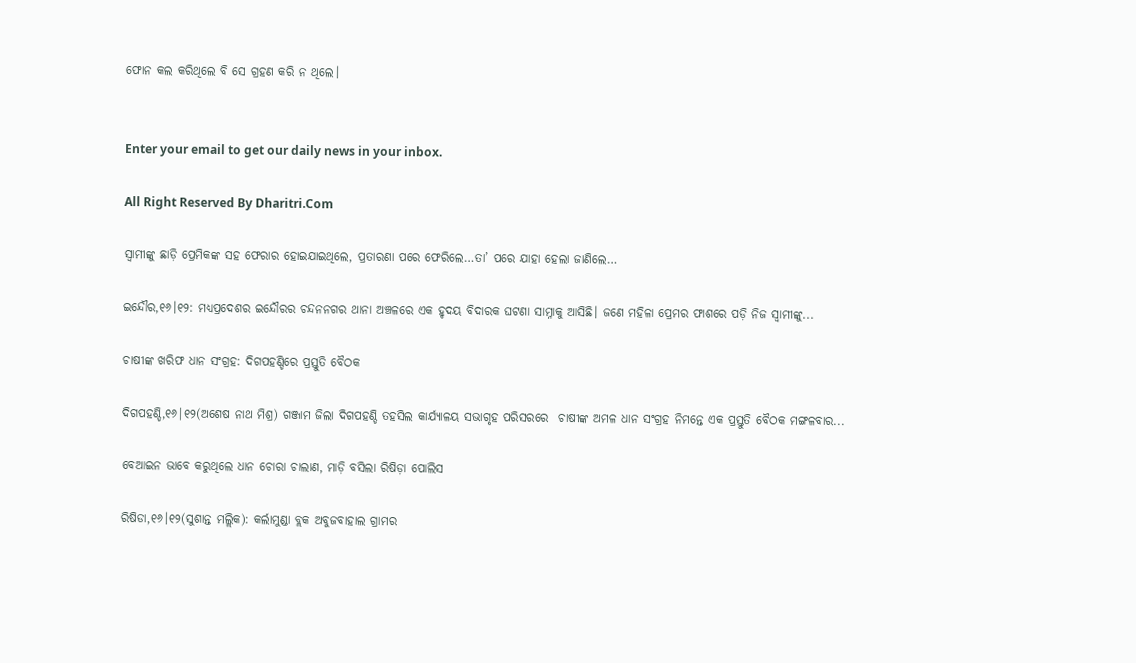ଫୋନ କଲ କରିଥିଲେ ବି ସେ ଗ୍ରହଣ କରି ନ ଥିଲେ।


Enter your email to get our daily news in your inbox.

All Right Reserved By Dharitri.Com

ସ୍ବାମୀଙ୍କୁ ଛାଡ଼ି ପ୍ରେମିକଙ୍କ ସହ ଫେରାର ହୋଇଯାଇଥିଲେ, ପ୍ରତାରଣା ପରେ ଫେରିଲେ…ତା’ ପରେ ଯାହା ହେଲା ଜାଣିଲେ…

ଇନ୍ଦୌର,୧୬।୧୨: ମଧ୍ୟପ୍ରଦେଶର ଇନ୍ଦୌରର ଚନ୍ଦନନଗର ଥାନା ଅଞ୍ଚଳରେ ଏକ ହୃଦୟ ବିଦାରକ ଘଟଣା ସାମ୍ନାକୁ ଆସିଛି। ଜଣେ ମହିଳା ପ୍ରେମର ଫାଶରେ ପଡ଼ି ନିଜ ସ୍ବାମୀଙ୍କୁ...

ଚାଷୀଙ୍କ ଖରିଫ ଧାନ ସଂଗ୍ରହ: ଦିଗପହଣ୍ଡିରେ ପ୍ରସ୍ତୁତି ବୈଠକ

ଦିଗପହଣ୍ଡି,୧୬|୧୨(ଅଶେଷ ନାଥ ମିଶ୍ର) ଗଞ୍ଜାମ ଜିଲା ଦିଗପହଣ୍ଡି ତହସିଲ କାର୍ଯ୍ୟାଳୟ ସଭାଗୃହ ପରିସରରେ  ଚାଷୀଙ୍କ ଅମଳ ଧାନ ସଂଗ୍ରହ ନିମନ୍ତେ ଏକ ପ୍ରସ୍ତୁତି ବୈଠକ ମଙ୍ଗଳବାର...

ବେଆଇନ ଭାବେ କରୁଥିଲେ ଧାନ ଚୋରା ଚାଲାଣ, ମାଡ଼ି ବସିଲା ରିଷିଡ଼ା ପୋଲିସ

ରିଷିଡା,୧୬।୧୨(ସୁଶାନ୍ତ ମଲ୍ଲିକ): କର୍ଲାମୁଣ୍ଡା ବ୍ଲକ ଅବୁଜବାହାଲ ଗ୍ରାମର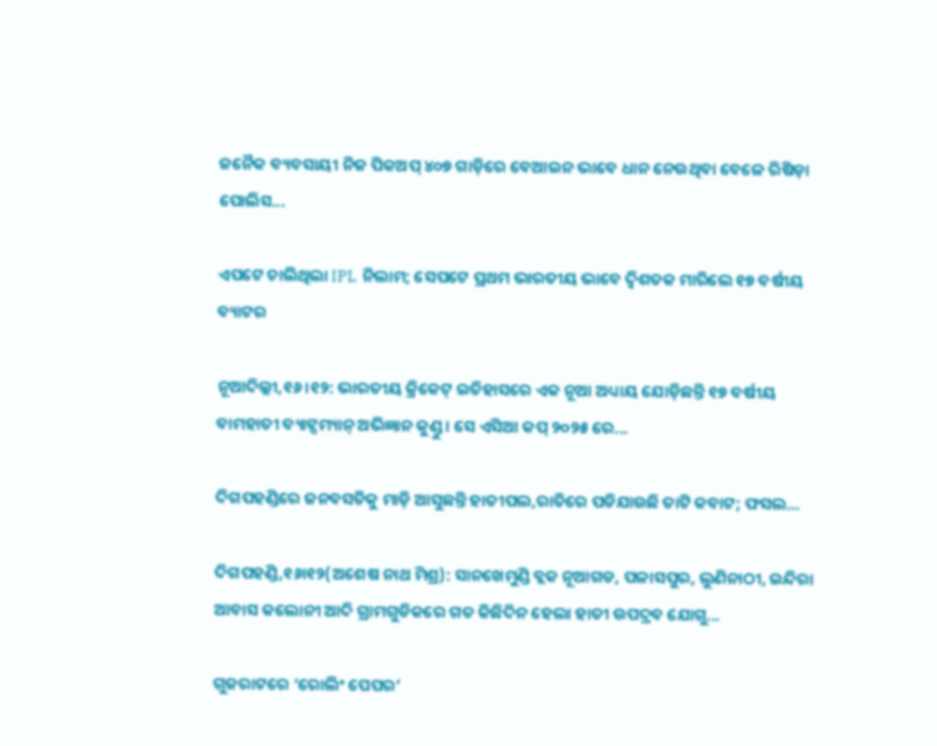ଜନୈକ ବ୍ୟବସାୟୀ ନିଜ ପିକଅପ୍‌ ୪୦୭ ଗାଡ଼ିରେ ବେଆଇନ ଭାବେ ଧାନ ନେଉଥିବା ବେଳେ ରିଷିଡ଼ା ପୋଲିସ...

ଏପଟେ ଚାଲିଥିଲା IPL ନିଲାମ; ସେପଟେ ପ୍ରଥମ ଭାରତୀୟ ଭାବେ ଦ୍ୱିଶତକ ମାରିଲେ ୧୭ ବର୍ଷୀୟ ବ୍ୟାଟର

ନୂଆଦିଲ୍ଲୀ,୧୬।୧୨: ଭାରତୀୟ କ୍ରିକେଟ୍ ଇତିହାସରେ ଏକ ନୂଆ ଅଧ୍ୟାୟ ଯୋଡ଼ିଛନ୍ତି ୧୭ ବର୍ଷୀୟ ବାମହାତୀ ବ୍ୟାଟ୍ସମ୍ୟାନ୍ ଅଭିଜ୍ଞାନ କୁଣ୍ଡୁ। ସେ ଏସିଆ କପ୍ ୨୦୨୫ ରେ...

ଦିଗପହଣ୍ଡିରେ ଜନବସତିକୁ ମାଡ଼ି ଆସୁଛନ୍ତି ହାତୀପଲ,ରାତିରେ ପଡିଯାଉଛି ତାଟି କବାଟ; ଫସଲ…

ଦିଗପହଣ୍ଡି,୧୬ା୧୨(ଅଶେଷ ନାଥ ମିଶ୍ର): ସାନଖେମୁଣ୍ଡି ବ୍ଲକ ନୂଆଗଡ, ପଳାସପୁର, ଲୁଣିନାଠୀ, ଇନ୍ଦିରା ଆବାସ କଲୋନୀ ଆଦି ଗ୍ରାମଗୁଡିକରେ ଗତ କିଛିଦିନ ହେଲା ହାତୀ ଉପଦ୍ରବ ଯୋଗୁ...

ଗୁଜରାଟରେ ‘ରୋଲିଂ ପେପର’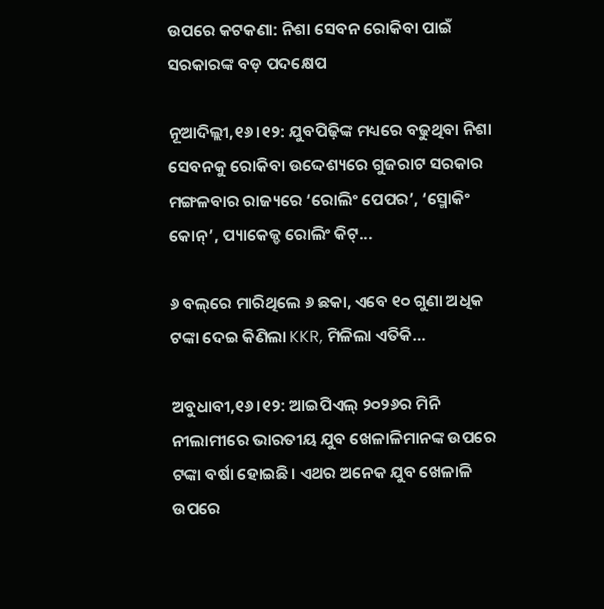ଉପରେ କଟକଣା: ନିଶା ସେବନ ରୋକିବା ପାଇଁ ସରକାରଙ୍କ ବଡ଼ ପଦକ୍ଷେପ

ନୂଆଦିଲ୍ଲୀ,୧୬।୧୨: ଯୁବପିଢ଼ିଙ୍କ ମଧ୍ୟରେ ବଢୁଥିବା ନିଶା ସେବନକୁ ରୋକିବା ଉଦ୍ଦେଶ୍ୟରେ ଗୁଜରାଟ ସରକାର ମଙ୍ଗଳବାର ରାଜ୍ୟରେ ‘ରୋଲିଂ ପେପର’, ‘ସ୍ମୋକିଂ କୋନ୍’, ପ୍ୟାକେଜ୍ଡ ରୋଲିଂ କିଟ୍...

୬ ବଲ୍‌ରେ ମାରିଥିଲେ ୬ ଛକା, ଏବେ ୧୦ ଗୁଣା ଅଧିକ ଟଙ୍କା ଦେଇ କିଣିଲା KKR, ମିଳିଲା ଏତିକି…

ଅବୁଧାବୀ,୧୬।୧୨: ଆଇପିଏଲ୍‌ ୨୦୨୬ର ମିନି ନୀଲାମୀରେ ଭାରତୀୟ ଯୁବ ଖେଳାଳିମାନଙ୍କ ଉପରେ ଟଙ୍କା ବର୍ଷା ହୋଇଛି। ଏଥର ଅନେକ ଯୁବ ଖେଳାଳି ଉପରେ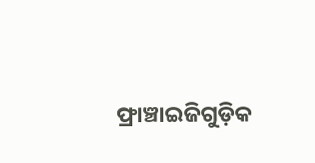ଫ୍ରାଞ୍ଚାଇଜିଗୁଡ଼ିକ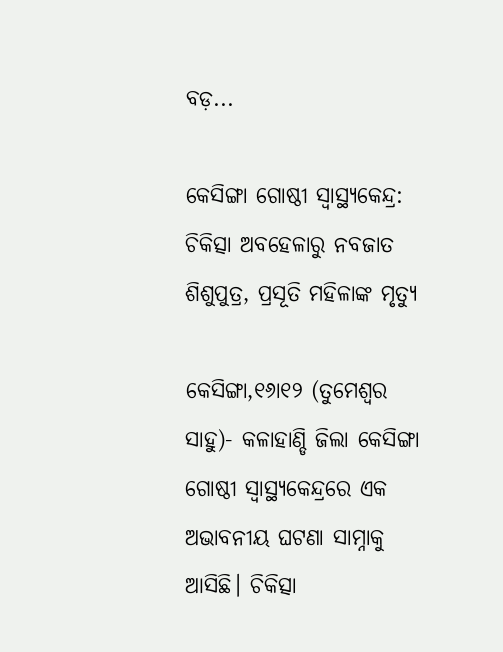ବଡ଼...

କେସିଙ୍ଗା ଗୋଷ୍ଠୀ ସ୍ବାସ୍ଥ୍ୟକେନ୍ଦ୍ର: ଚିକିତ୍ସା ଅବହେଳାରୁ ନବଜାତ ଶିଶୁପୁତ୍ର, ପ୍ରସୂତି ମହିଳାଙ୍କ ମୃତ୍ୟୁ

କେସିଙ୍ଗା,୧୬ା୧୨ (ତୁମେଶ୍ୱର ସାହୁ)- କଳାହାଣ୍ଡି ଜିଲା କେସିଙ୍ଗା ଗୋଷ୍ଠୀ ସ୍ବାସ୍ଥ୍ୟକେନ୍ଦ୍ରରେ ଏକ ଅଭାବନୀୟ ଘଟଣା ସାମ୍ନାକୁ ଆସିଛି। ଚିକିତ୍ସା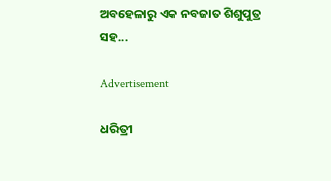ଅବହେଳାରୁ ଏକ ନବଜାତ ଶିଶୁପୁତ୍ର ସହ...

Advertisement

ଧରିତ୍ରୀ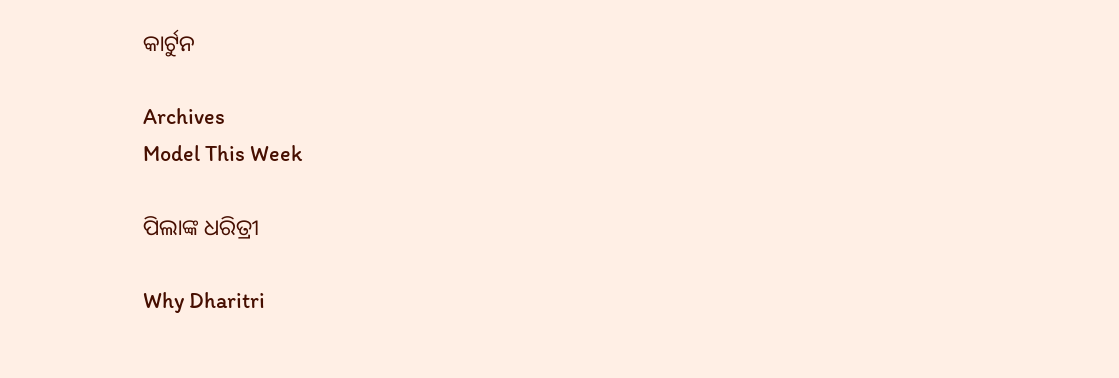କାର୍ଟୁନ

Archives
Model This Week

ପିଲାଙ୍କ ଧରିତ୍ରୀ

Why Dharitri